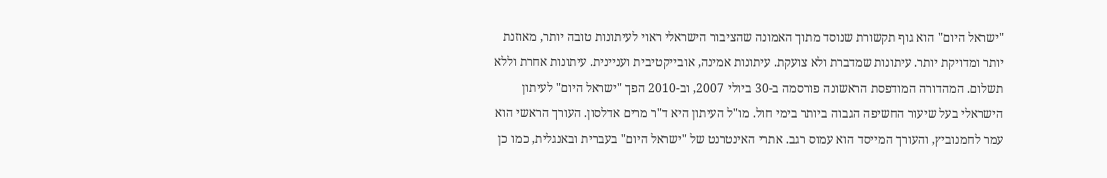"ישראל היום" הוא גוף תקשורת שנוסד מתוך האמונה שהציבור הישראלי ראוי לעיתונות טובה יותר, מאוזנת יותר ומדויקת יותר. עיתונות שמדברת ולא צועקת. עיתונות אמינה, אובייקטיבית ועניינית. עיתונות אחרת וללא תשלום. המהדורה המודפסת הראשונה פורסמה ב-30 ביולי 2007, וב-2010 הפך "ישראל היום" לעיתון הישראלי בעל שיעור החשיפה הגבוה ביותר בימי חול. מו"ל העיתון היא ד"ר מרים אדלסון. העורך הראשי הוא עמר לחמנוביץ, והעורך המייסד הוא עמוס רגב. אתרי האינטרנט של "ישראל היום" בעברית ובאנגלית, כמו כן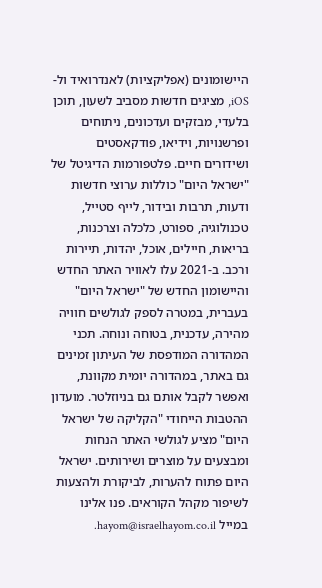היישומונים (אפליקציות) לאנדרואיד ול-iOS, מציגים חדשות מסביב לשעון, תוכן בלעדי, מבזקים ועדכונים, ניתוחים ופרשנויות, וידיאו, פודקאסטים ושידורים חיים. פלטפורמות הדיגיטל של "ישראל היום" כוללות ערוצי חדשות ודעות, תרבות ובידור, לייף סטייל, טכנולוגיה, ספורט, כלכלה וצרכנות, בריאות, חיילים, אוכל, יהדות, תיירות ורכב. ב-2021 עלו לאוויר האתר החדש והיישומון החדש של "ישראל היום" בעברית, במטרה לספק לגולשים חוויה מהירה, עדכנית, בטוחה ונוחה. תכני המהדורה המודפסת של העיתון זמינים גם באתר, במהדורה יומית מקוונת, ואפשר לקבל אותם גם בניוזלטר. מועדון ההטבות הייחודי "הקליקה של ישראל היום" מציע לגולשי האתר הנחות ומבצעים על מוצרים ושירותים. ישראל היום פתוח להערות, לביקורת ולהצעות לשיפור מקהל הקוראים. פנו אלינו במייל hayom@israelhayom.co.il.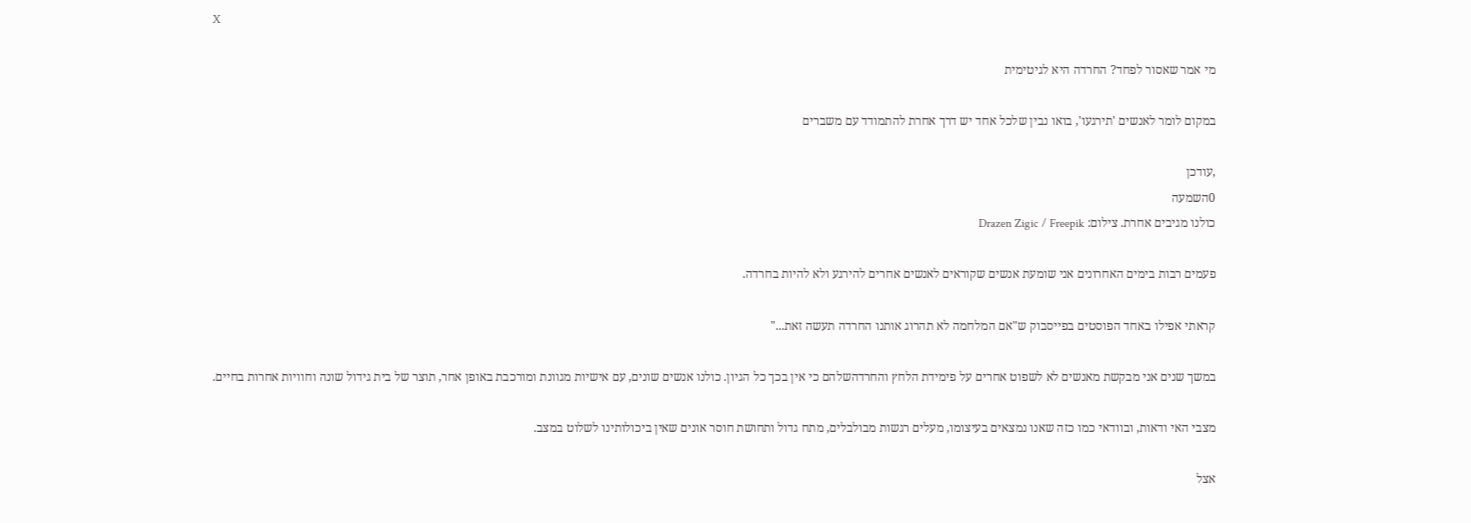X

מי אמר שאסור לפחד? החרדה היא לגיטימית

במקום לומר לאנשים 'תירגעו', בואו נבין שלכל אחד יש דרך אחרת להתמודד עם משברים

,עודכן
0השמעה
כולנו מגיבים אחרת. צילום: Drazen Zigic / Freepik

פעמים רבות בימים האחרונים אני שומעת אנשים שקוראים לאנשים אחרים להירגע ולא להיות בחרדה.

קראתי אפילו באחד הפוסטים בפייסבוק ש"אם המלחמה לא תהרוג אותנו החרדה תעשה זאת..."

במשך שנים אני מבקשת מאנשים לא לשפוט אחרים על פימידת הלחץ והחרדהשלהם כי אין בכך כל הגיון. כולנו אנשים שונים, עם אישיות מגוונת ומורכבת באופן אחר, תוצר של בית גידול שונה וחוויות אחרות בחיים.

מצבי האי ודאות, ובוודאי כמו כזה שאנו נמצאים בעיצומו, מעלים רגשות מבולבלים, מתח גדול ותחושת חוסר אונים שאין ביכולותינו לשלוט במצב.

אצל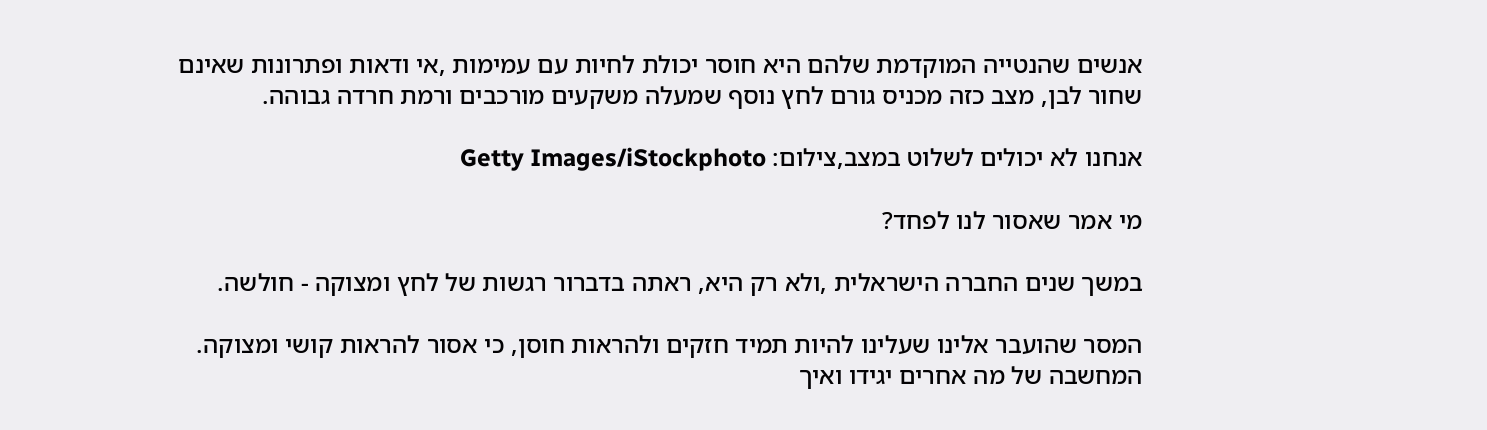אנשים שהנטייה המוקדמת שלהם היא חוסר יכולת לחיות עם עמימות ,אי ודאות ופתרונות שאינם שחור לבן, מצב כזה מכניס גורם לחץ נוסף שמעלה משקעים מורכבים ורמת חרדה גבוהה.

אנחנו לא יכולים לשלוט במצב,צילום: Getty Images/iStockphoto

מי אמר שאסור לנו לפחד?

במשך שנים החברה הישראלית ,ולא רק היא, ראתה בדברור רגשות של לחץ ומצוקה - חולשה.

המסר שהועבר אלינו שעלינו להיות תמיד חזקים ולהראות חוסן, כי אסור להראות קושי ומצוקה. המחשבה של מה אחרים יגידו ואיך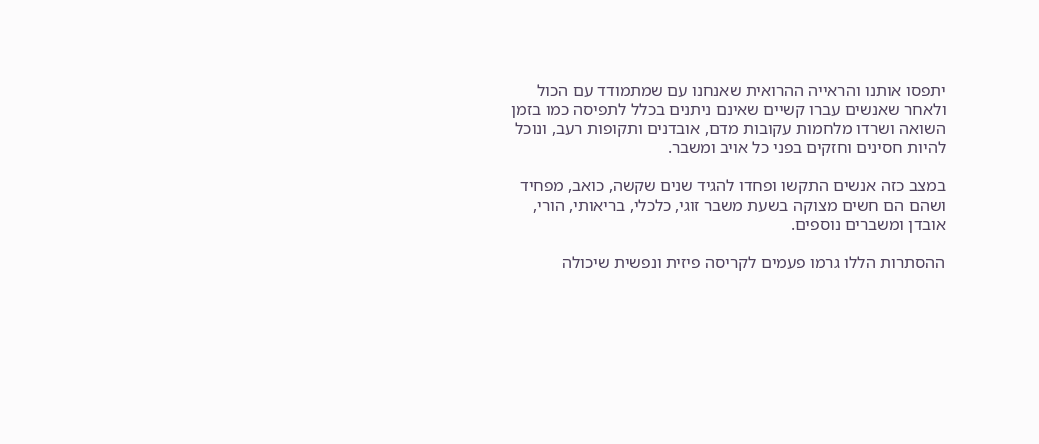יתפסו אותנו והראייה ההרואית שאנחנו עם שמתמודד עם הכול ולאחר שאנשים עברו קשיים שאינם ניתנים בכלל לתפיסה כמו בזמן השואה ושרדו מלחמות עקובות מדם, אובדנים ותקופות רעב, ונוכל להיות חסינים וחזקים בפני כל אויב ומשבר.

במצב כזה אנשים התקשו ופחדו להגיד שנים שקשה, כואב, מפחיד ושהם הם חשים מצוקה בשעת משבר זוגי, כלכלי, בריאותי, הורי, אובדן ומשברים נוספים.

ההסתרות הללו גרמו פעמים לקריסה פיזית ונפשית שיכולה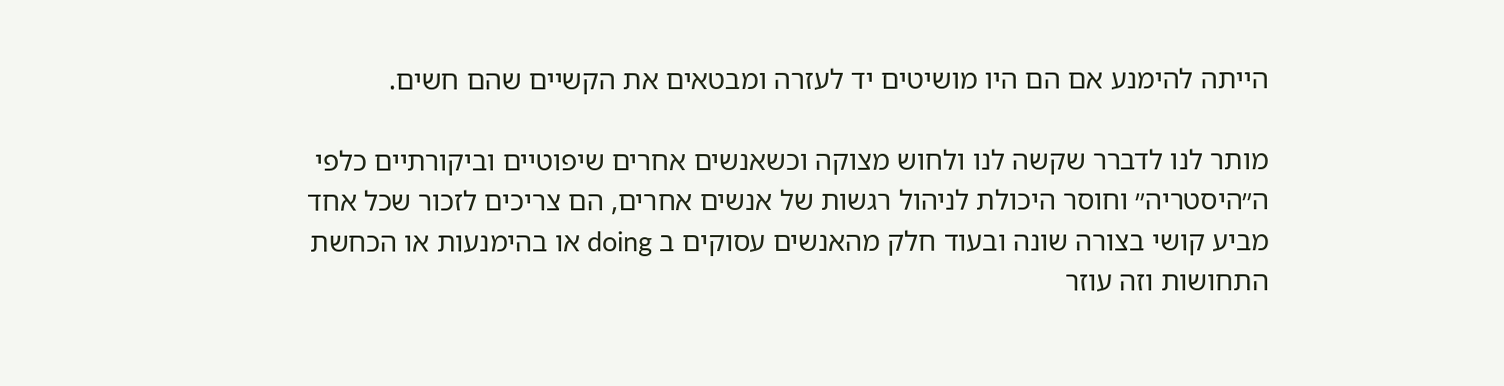הייתה להימנע אם הם היו מושיטים יד לעזרה ומבטאים את הקשיים שהם חשים.

מותר לנו לדברר שקשה לנו ולחוש מצוקה וכשאנשים אחרים שיפוטיים וביקורתיים כלפי ה״היסטריה״ וחוסר היכולת לניהול רגשות של אנשים אחרים, הם צריכים לזכור שכל אחד מביע קושי בצורה שונה ובעוד חלק מהאנשים עסוקים ב doing או בהימנעות או הכחשת התחושות וזה עוזר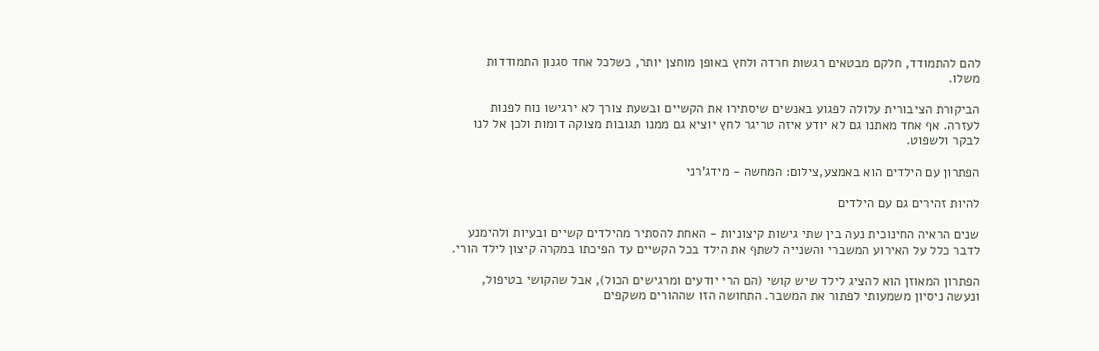להם להתמודד, חלקם מבטאים רגשות חרדה ולחץ באופן מוחצן יותר, כשלכל אחד סגנון התמודדות משלו.

הביקורת הציבורית עלולה לפגוע באנשים שיסתירו את הקשיים ובשעת צורך לא ירגישו נוח לפנות לעזרה. אף אחד מאתנו גם לא יודע איזה טריגר לחץ יוציא גם ממנו תגובות מצוקה דומות ולכן אל לנו לבקר ולשפוט.

הפתרון עם הילדים הוא באמצע,צילום: המחשה - מידג'רני

להיות זהירים גם עם הילדים

שנים הראיה החינוכית נעה בין שתי גישות קיצוניות - האחת להסתיר מהילדים קשיים ובעיות ולהימנע לדבר כלל על האירוע המשברי והשנייה לשתף את הילד בכל הקשיים עד הפיכתו במקרה קיצון לילד הורי.

הפתרון המאוזן הוא להציג לילד שיש קושי (הם הרי יודעים ומרגישים הכול), אבל שהקושי בטיפול, ונעשה ניסיון משמעותי לפתור את המשבר. התחושה הזו שההורים משקפים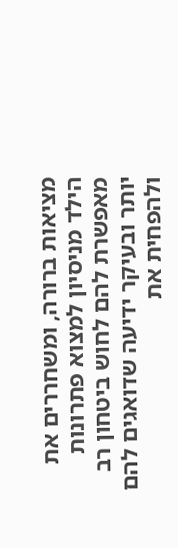מציאות ברורה, ומשחררים את הילד מניסיון למצוא פתרונות מאפשרת להם לחוש ביטחון רב יותר ובעיקר ידיעה שדואגים להם ולהפחית את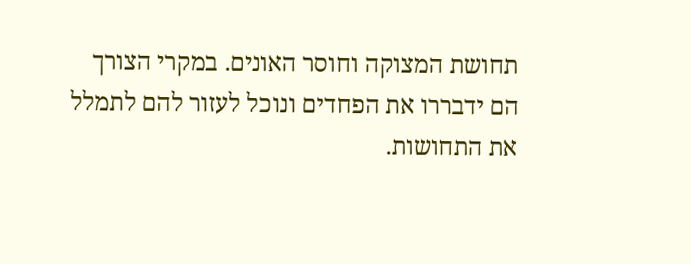תחושת המצוקה וחוסר האונים. במקרי הצורך הם ידבררו את הפחדים ונוכל לעזור להם לתמלל את התחושות.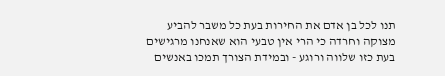תנו לכל בן אדם את החירות בעת כל משבר להביע מצוקה וחרדה כי הרי אין טבעי הוא שאנחנו מרגישים בעת כזו שלווה ורוגע - ובמידת הצורך תמכו באנשים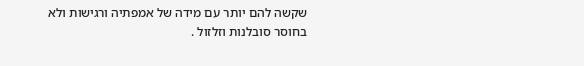שקשה להם יותר עם מידה של אמפתיה ורגישות ולא בחוסר סובלנות וזלזול .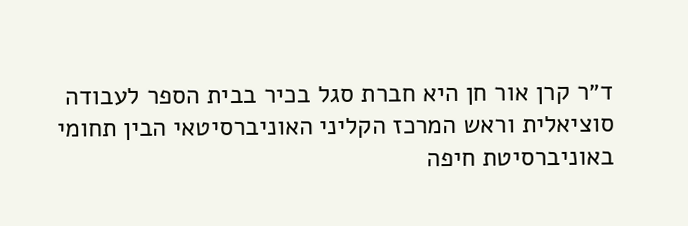ד״ר קרן אור חן היא חברת סגל בכיר בבית הספר לעבודה סוציאלית וראש המרכז הקליני האוניברסיטאי הבין תחומי באוניברסיטת חיפה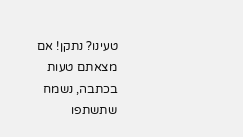טעינו? נתקן! אם מצאתם טעות בכתבה, נשמח שתשתפו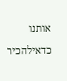אותנו

כדאילהכיר